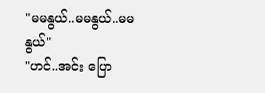"မမနွယ်..မမနွယ်..မမနွယ်"
"ဟင်..အင်း ပြော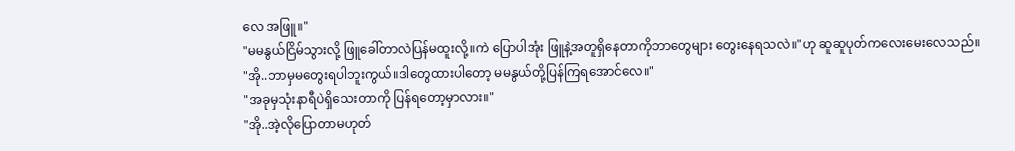လေ အဖြူ။"
"မမနွယ်ငြိမ်သွားလို့ ဖြူခေါ်တာလဲပြန်မထူးလို့။ကဲ ပြောပါအုံး ဖြူနဲ့အတူရှိနေတာကိုဘာတွေများ တွေးနေရသလဲ။"ဟု ဆူဆူပုတ်ကလေးမေးလေသည်။
"အို..ဘာမှမတွေးရပါဘူးကွယ်။ဒါတွေထားပါတော့ မမနွယ်တို့ပြန်ကြရအောင်လေ။"
"အခုမှသုံးနာရီပဲရှိသေးတာကို ပြန်ရတော့မှာလား။"
"အို..အဲ့လိုပြောတာမဟုတ်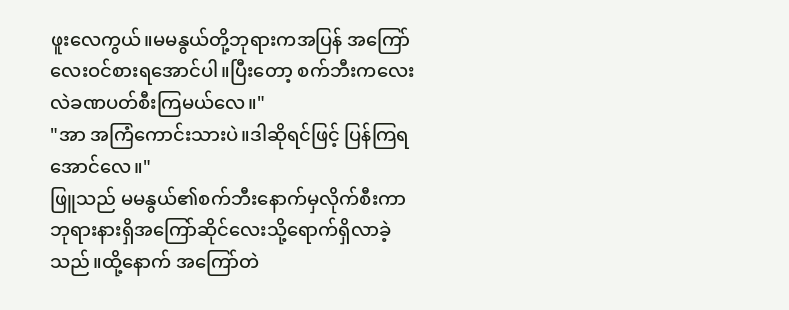ဖူးလေကွယ်။မမနွယ်တို့ဘုရားကအပြန် အကြော်လေးဝင်စားရအောင်ပါ။ပြီးတော့ စက်ဘီးကလေးလဲခဏပတ်စီးကြမယ်လေ။"
"အာ အကြံကောင်းသားပဲ။ဒါဆိုရင်ဖြင့် ပြန်ကြရအောင်လေ။"
ဖြူသည် မမနွယ်၏စက်ဘီးနောက်မှလိုက်စီးကာ ဘုရားနားရှိအကြော်ဆိုင်လေးသို့ရောက်ရှိလာခဲ့သည်။ထို့နောက် အကြော်တဲ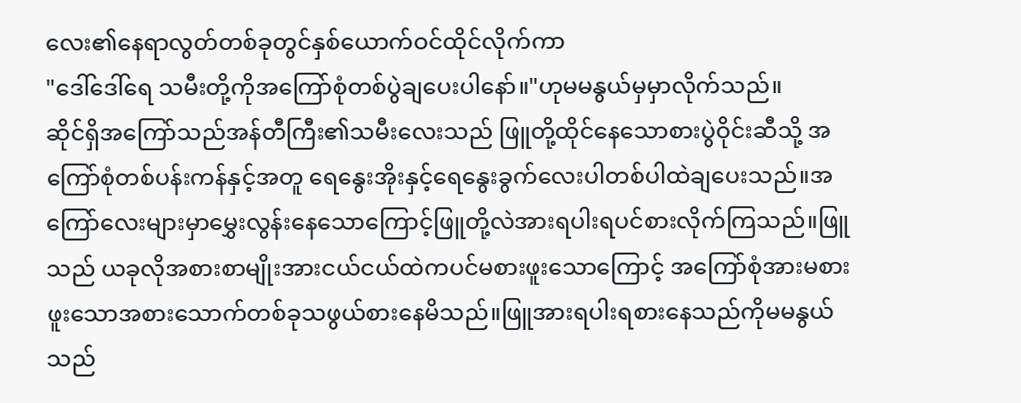လေး၏နေရာလွတ်တစ်ခုတွင်နှစ်ယောက်ဝင်ထိုင်လိုက်ကာ
"ဒေါ်ဒေါ်ရေ သမီးတို့ကိုအကြော်စုံတစ်ပွဲချပေးပါနော်။"ဟုမမနွယ်မှမှာလိုက်သည်။
ဆိုင်ရှိအကြော်သည်အန်တီကြီး၏သမီးလေးသည် ဖြူတို့ထိုင်နေသောစားပွဲဝိုင်းဆီသို့ အကြော်စုံတစ်ပန်းကန်နှင့်အတူ ရေနွေးအိုးနှင့်ရေနွေးခွက်လေးပါတစ်ပါထဲချပေးသည်။အကြော်လေးများမှာမွှေးလွန်းနေသောကြောင့်ဖြူတို့လဲအားရပါးရပင်စားလိုက်ကြသည်။ဖြူသည် ယခုလိုအစားစာမျိုးအားငယ်ငယ်ထဲကပင်မစားဖူးသောကြောင့် အကြော်စုံအားမစားဖူးသောအစားသောက်တစ်ခုသဖွယ်စားနေမိသည်။ဖြူအားရပါးရစားနေသည်ကိုမမနွယ်သည်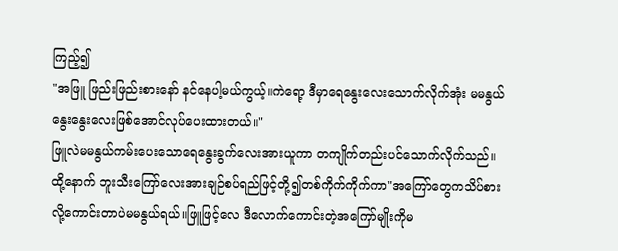ကြည့်၍
"အဖြူ ဖြည်းဖြည်းစားနော် နင်နေပါ့မယ်ကွယ့်။ကဲရော့ ဒီမှာရေနွေးလေးသောက်လိုက်အုံး မမနွယ်နွေးနွေးလေးဖြစ်အောင်လုပ်ပေးထားတယ်။"
ဖြူလဲမမနွယ်ကမ်းပေးသောရေနွေးခွက်လေးအားယူကာ တကျိုက်တည်းပင်သောက်လိုက်သည်။
ထို့နောက် ဘူးသီးကြော်လေးအားချဉ်စပ်ရည်ဖြင့်တို့၍တစ်ကိုက်ကိုက်ကာ"အကြော်တွေကသိပ်စားလို့ကောင်းတာပဲမမနွယ်ရယ်။ဖြူဖြင့်လေ ဒီလောက်ကောင်းတဲ့အကြော်မျိုးကိုမ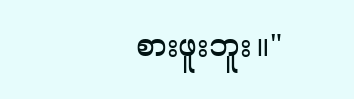စားဖူးဘူး။"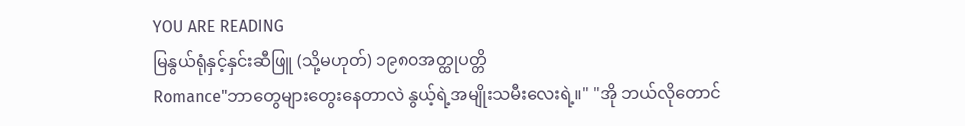YOU ARE READING
မြနွယ်ရုံနှင့်နှင်းဆီဖြူ (သို့မဟုတ်) ၁၉၈၀အတ္ထုပတ္တိ
Romance"ဘာတွေများတွေးနေတာလဲ နွယ့်ရဲ့အမျိုးသမီးလေးရဲ့။" "အို ဘယ်လိုတောင်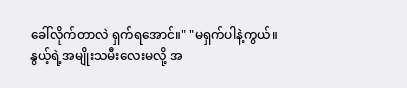ခေါ်လိုက်တာလဲ ရှက်ရအောင်။" "မရှက်ပါနဲ့ကွယ်။နွယ့်ရဲ့အမျိုးသမီးလေးမလို့ အ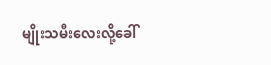မျိုးသမီးလေးလို့ခေါ်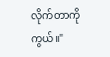လိုက်တာကိုကွယ်။"